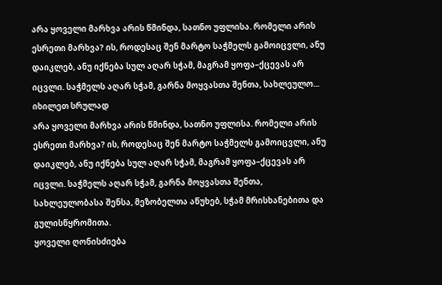არა ყოველი მარხვა არის წმინდა, სათნო უფლისა. რომელი არის ესრეთი მარხვა? ის, როდესაც შენ მარტო საჭმელს გამოიცვლი, ანუ დაიკლებ, ანუ იქნება სულ აღარ სჭამ, მაგრამ ყოფა–ქცევას არ იცვლი. საჭმელს აღარ სჭამ, გარნა მოყვასთა შენთა, სახლეულო...
იხილეთ სრულად
არა ყოველი მარხვა არის წმინდა, სათნო უფლისა. რომელი არის ესრეთი მარხვა? ის, როდესაც შენ მარტო საჭმელს გამოიცვლი, ანუ დაიკლებ, ანუ იქნება სულ აღარ სჭამ, მაგრამ ყოფა–ქცევას არ იცვლი. საჭმელს აღარ სჭამ, გარნა მოყვასთა შენთა, სახლეულობასა შენსა, მეზობელთა აწუხებ, სჭამ მრისხანებითა და გულისწყრომითა.
ყოველი ღონისძიება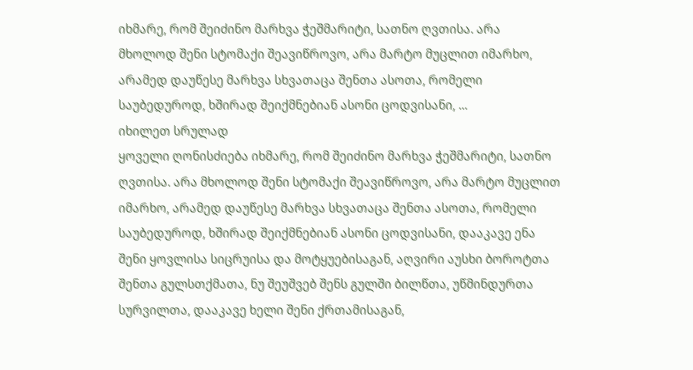იხმარე, რომ შეიძინო მარხვა ჭეშმარიტი, სათნო ღვთისა. არა მხოლოდ შენი სტომაქი შეავიწროვო, არა მარტო მუცლით იმარხო, არამედ დაუწესე მარხვა სხვათაცა შენთა ასოთა, რომელი საუბედუროდ, ხშირად შეიქმნებიან ასონი ცოდვისანი, ...
იხილეთ სრულად
ყოველი ღონისძიება იხმარე, რომ შეიძინო მარხვა ჭეშმარიტი, სათნო ღვთისა. არა მხოლოდ შენი სტომაქი შეავიწროვო, არა მარტო მუცლით იმარხო, არამედ დაუწესე მარხვა სხვათაცა შენთა ასოთა, რომელი საუბედუროდ, ხშირად შეიქმნებიან ასონი ცოდვისანი, დააკავე ენა შენი ყოვლისა სიცრუისა და მოტყუებისაგან, აღვირი აუსხი ბოროტთა შენთა გულსთქმათა, ნუ შეუშვებ შენს გულში ბილწთა, უწმინდურთა სურვილთა, დააკავე ხელი შენი ქრთამისაგან,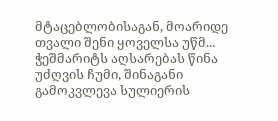მტაცებლობისაგან, მოარიდე თვალი შენი ყოველსა უწმ...
ჭეშმარიტს აღსარებას წინა უძღვის ჩუმი, შინაგანი გამოკვლევა სულიერის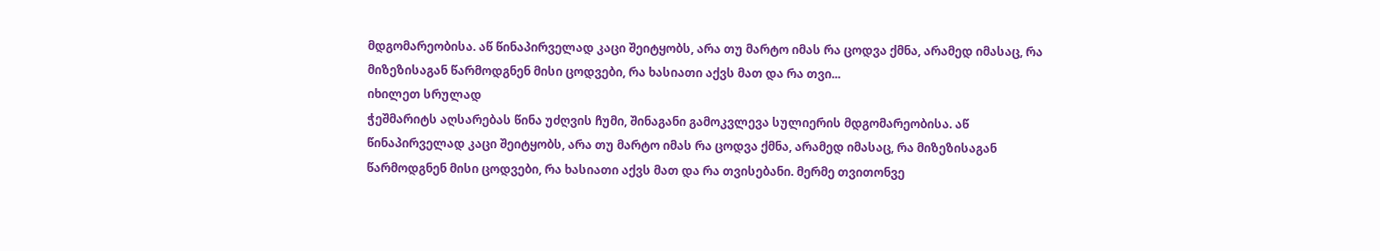მდგომარეობისა. აწ წინაპირველად კაცი შეიტყობს, არა თუ მარტო იმას რა ცოდვა ქმნა, არამედ იმასაც, რა მიზეზისაგან წარმოდგნენ მისი ცოდვები, რა ხასიათი აქვს მათ და რა თვი...
იხილეთ სრულად
ჭეშმარიტს აღსარებას წინა უძღვის ჩუმი, შინაგანი გამოკვლევა სულიერის მდგომარეობისა. აწ წინაპირველად კაცი შეიტყობს, არა თუ მარტო იმას რა ცოდვა ქმნა, არამედ იმასაც, რა მიზეზისაგან წარმოდგნენ მისი ცოდვები, რა ხასიათი აქვს მათ და რა თვისებანი. მერმე თვითონვე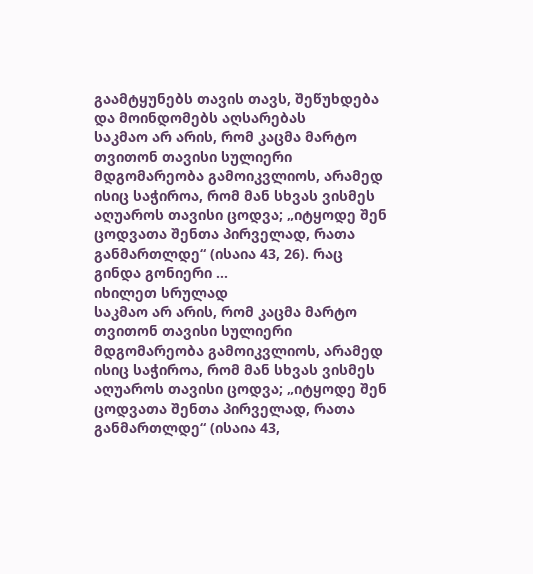გაამტყუნებს თავის თავს, შეწუხდება და მოინდომებს აღსარებას
საკმაო არ არის, რომ კაცმა მარტო თვითონ თავისი სულიერი მდგომარეობა გამოიკვლიოს, არამედ ისიც საჭიროა, რომ მან სხვას ვისმეს აღუაროს თავისი ცოდვა; „იტყოდე შენ ცოდვათა შენთა პირველად, რათა განმართლდე“ (ისაია 43, 26). რაც გინდა გონიერი ...
იხილეთ სრულად
საკმაო არ არის, რომ კაცმა მარტო თვითონ თავისი სულიერი მდგომარეობა გამოიკვლიოს, არამედ ისიც საჭიროა, რომ მან სხვას ვისმეს აღუაროს თავისი ცოდვა; „იტყოდე შენ ცოდვათა შენთა პირველად, რათა განმართლდე“ (ისაია 43,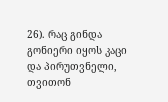26). რაც გინდა გონიერი იყოს კაცი და პირუთვნელი, თვითონ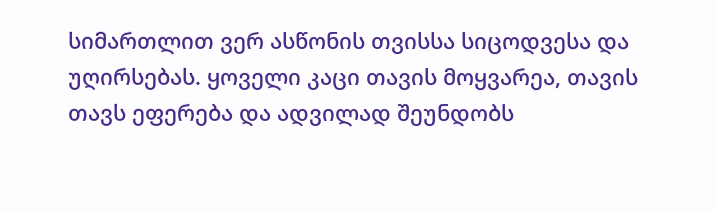სიმართლით ვერ ასწონის თვისსა სიცოდვესა და უღირსებას. ყოველი კაცი თავის მოყვარეა, თავის თავს ეფერება და ადვილად შეუნდობს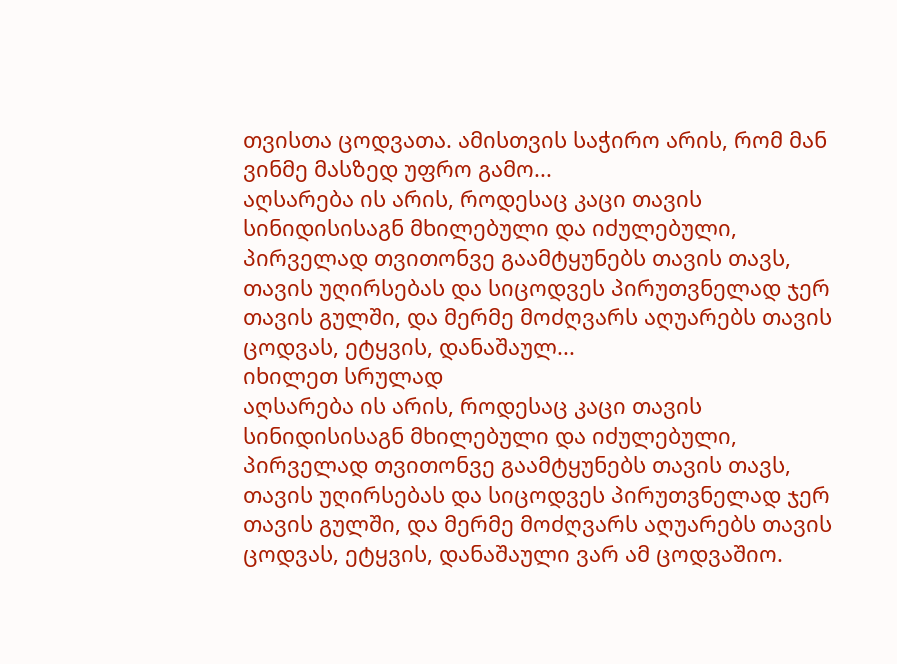თვისთა ცოდვათა. ამისთვის საჭირო არის, რომ მან ვინმე მასზედ უფრო გამო...
აღსარება ის არის, როდესაც კაცი თავის სინიდისისაგნ მხილებული და იძულებული, პირველად თვითონვე გაამტყუნებს თავის თავს, თავის უღირსებას და სიცოდვეს პირუთვნელად ჯერ თავის გულში, და მერმე მოძღვარს აღუარებს თავის ცოდვას, ეტყვის, დანაშაულ...
იხილეთ სრულად
აღსარება ის არის, როდესაც კაცი თავის სინიდისისაგნ მხილებული და იძულებული, პირველად თვითონვე გაამტყუნებს თავის თავს, თავის უღირსებას და სიცოდვეს პირუთვნელად ჯერ თავის გულში, და მერმე მოძღვარს აღუარებს თავის ცოდვას, ეტყვის, დანაშაული ვარ ამ ცოდვაშიო.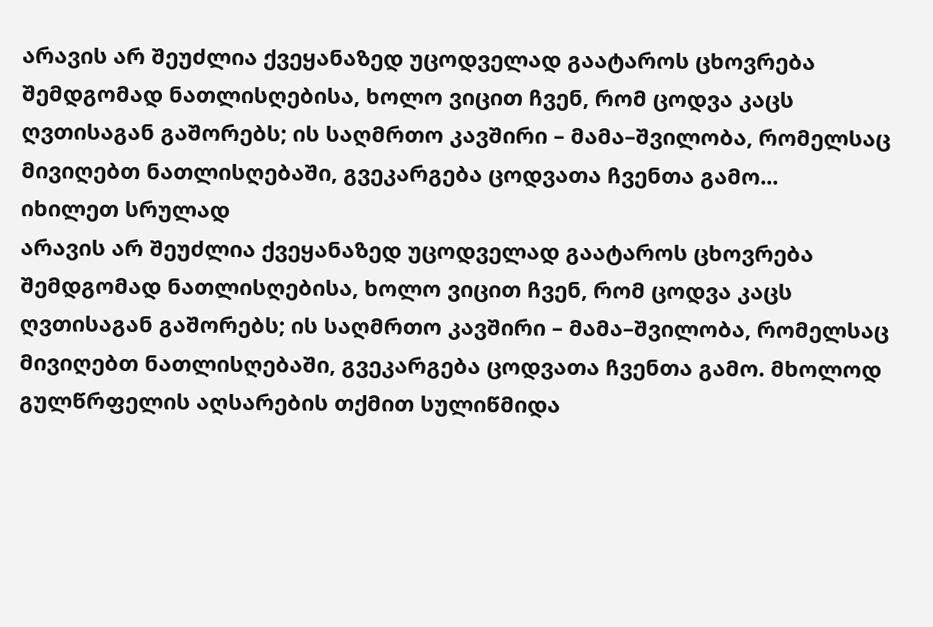არავის არ შეუძლია ქვეყანაზედ უცოდველად გაატაროს ცხოვრება შემდგომად ნათლისღებისა, ხოლო ვიცით ჩვენ, რომ ცოდვა კაცს ღვთისაგან გაშორებს; ის საღმრთო კავშირი – მამა–შვილობა, რომელსაც მივიღებთ ნათლისღებაში, გვეკარგება ცოდვათა ჩვენთა გამო...
იხილეთ სრულად
არავის არ შეუძლია ქვეყანაზედ უცოდველად გაატაროს ცხოვრება შემდგომად ნათლისღებისა, ხოლო ვიცით ჩვენ, რომ ცოდვა კაცს ღვთისაგან გაშორებს; ის საღმრთო კავშირი – მამა–შვილობა, რომელსაც მივიღებთ ნათლისღებაში, გვეკარგება ცოდვათა ჩვენთა გამო. მხოლოდ გულწრფელის აღსარების თქმით სულიწმიდა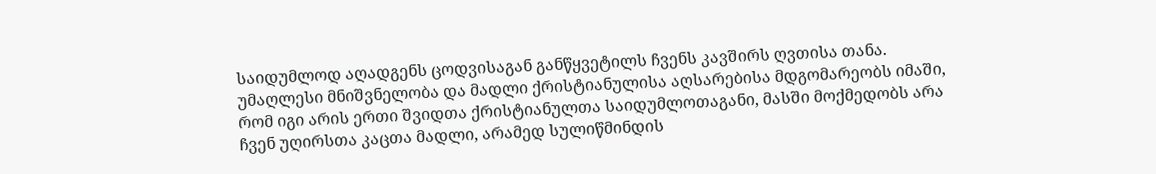საიდუმლოდ აღადგენს ცოდვისაგან განწყვეტილს ჩვენს კავშირს ღვთისა თანა.
უმაღლესი მნიშვნელობა და მადლი ქრისტიანულისა აღსარებისა მდგომარეობს იმაში, რომ იგი არის ერთი შვიდთა ქრისტიანულთა საიდუმლოთაგანი, მასში მოქმედობს არა ჩვენ უღირსთა კაცთა მადლი, არამედ სულიწმინდის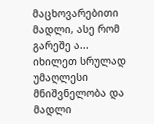მაცხოვარებითი მადლი, ასე რომ გარეშე ა...
იხილეთ სრულად
უმაღლესი მნიშვნელობა და მადლი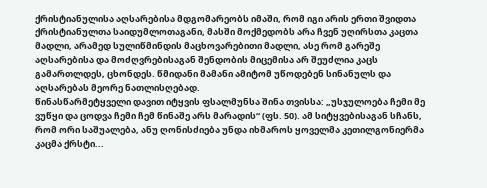ქრისტიანულისა აღსარებისა მდგომარეობს იმაში, რომ იგი არის ერთი შვიდთა ქრისტიანულთა საიდუმლოთაგანი, მასში მოქმედობს არა ჩვენ უღირსთა კაცთა მადლი, არამედ სულიწმინდის მაცხოვარებითი მადლი, ასე რომ გარეშე აღსარებისა და მოძღვრებისაგან შენდობის მიცემისა არ შეუძლია კაცს გამართლდეს, ცხონდეს. წმიდანი მამანი ამიტომ უწოდებენ სინანულს და აღსარებას მეორე ნათლისღებად.
წინასწარმეტყველი დავით იტყვის ფსალმუნსა შინა თვისსა: „უსჯულოება ჩემი მე ვუწყი და ცოდვა ჩემი ჩემ წინაშე არს მარადის“ (ფს. 50). ამ სიტყვებისაგან სჩანს, რომ ორი საშუალება, ანუ ღონისძიება უნდა იხმაროს ყოველმა კეთილგონიერმა კაცმა ქრსტი...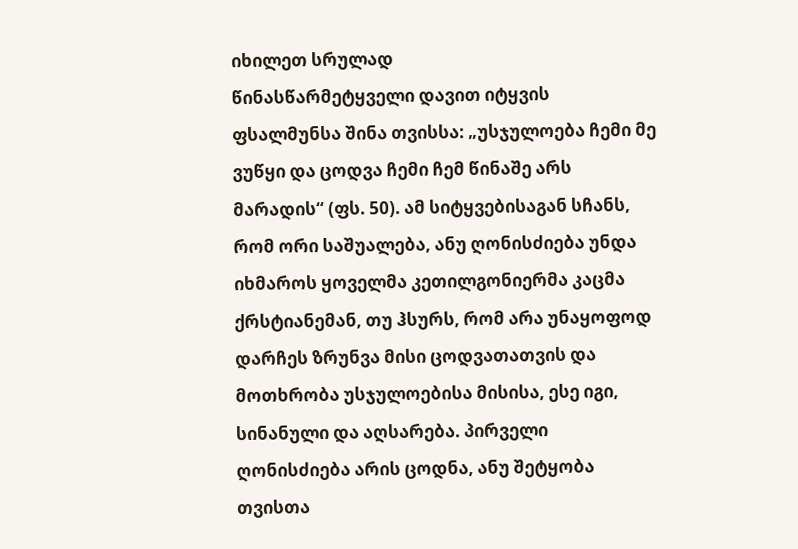იხილეთ სრულად
წინასწარმეტყველი დავით იტყვის ფსალმუნსა შინა თვისსა: „უსჯულოება ჩემი მე ვუწყი და ცოდვა ჩემი ჩემ წინაშე არს მარადის“ (ფს. 50). ამ სიტყვებისაგან სჩანს, რომ ორი საშუალება, ანუ ღონისძიება უნდა იხმაროს ყოველმა კეთილგონიერმა კაცმა ქრსტიანემან, თუ ჰსურს, რომ არა უნაყოფოდ დარჩეს ზრუნვა მისი ცოდვათათვის და მოთხრობა უსჯულოებისა მისისა, ესე იგი, სინანული და აღსარება. პირველი ღონისძიება არის ცოდნა, ანუ შეტყობა თვისთა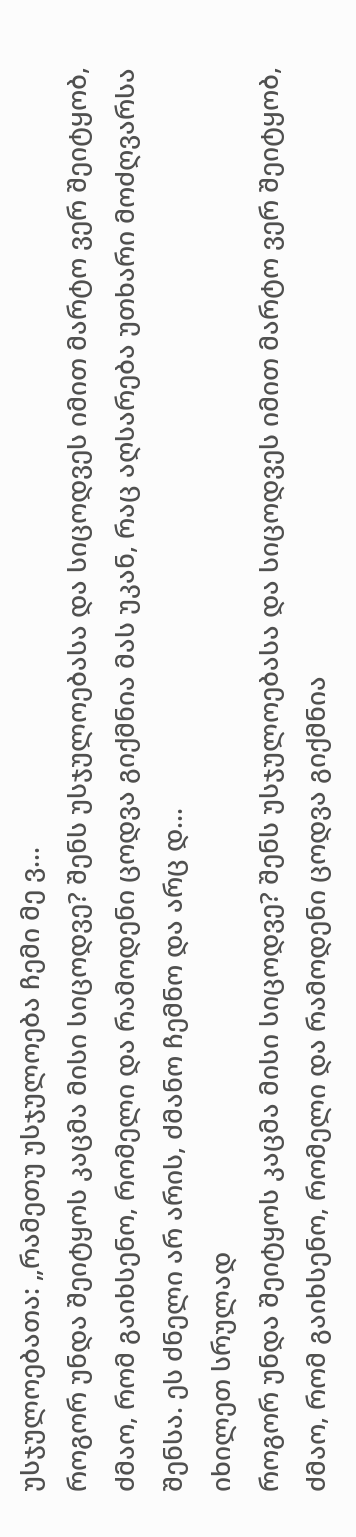უსჯულოებათა: „რამეთუ უსჯულოება ჩემი მე ვ...
როგორ უნდა შეიტყოს კაცმა მისი სიცოდვე? შენს უსჯულოებასა და სიცოდვეს იმით მარტო ვერ შეიტყობ, ძმაო, რომ გაიხსენო, რომელი და რამოდენი ცოდვა გიქმნია მას უკან, რაც აღსარება უთხარი მოძღვარსა შენსა. ეს ძნელი არ არის, ძმანო ჩემნო და არც დ...
იხილეთ სრულად
როგორ უნდა შეიტყოს კაცმა მისი სიცოდვე? შენს უსჯულოებასა და სიცოდვეს იმით მარტო ვერ შეიტყობ, ძმაო, რომ გაიხსენო, რომელი და რამოდენი ცოდვა გიქმნია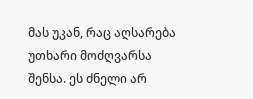მას უკან, რაც აღსარება უთხარი მოძღვარსა შენსა. ეს ძნელი არ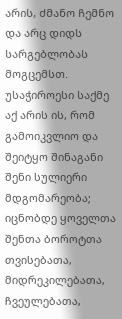არის, ძმანო ჩემნო და არც დიდს სარგებლობას მოგცემსთ. უსაჭიროესი საქმე აქ არის ის, რომ გამოიკვლიო და შეიტყო შინაგანი შენი სულიერი მდგომარეობა; იცნობდე ყოველთა შენთა ბოროტთა თვისებათა, მიდრეკილებათა, ჩვეულებათა,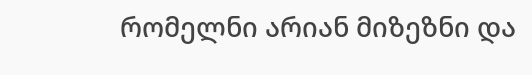რომელნი არიან მიზეზნი და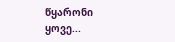წყარონი ყოვე...